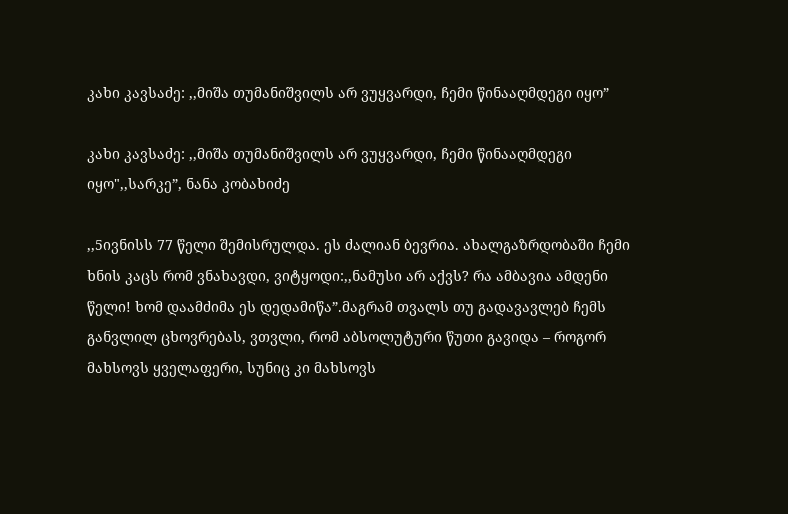კახი კავსაძე: ,,მიშა თუმანიშვილს არ ვუყვარდი, ჩემი წინააღმდეგი იყო”

კახი კავსაძე: ,,მიშა თუმანიშვილს არ ვუყვარდი, ჩემი წინააღმდეგი იყო",,სარკე”, ნანა კობახიძე

,,5ივნისს 77 წელი შემისრულდა. ეს ძალიან ბევრია. ახალგაზრდობაში ჩემი ხნის კაცს რომ ვნახავდი, ვიტყოდი:,,ნამუსი არ აქვს? რა ამბავია ამდენი წელი! ხომ დაამძიმა ეს დედამიწა”.მაგრამ თვალს თუ გადავავლებ ჩემს განვლილ ცხოვრებას, ვთვლი, რომ აბსოლუტური წუთი გავიდა – როგორ მახსოვს ყველაფერი, სუნიც კი მახსოვს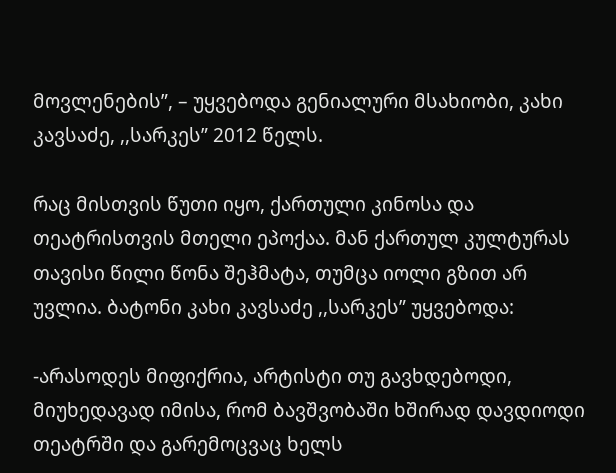მოვლენების”, – უყვებოდა გენიალური მსახიობი, კახი კავსაძე, ,,სარკეს” 2012 წელს.

რაც მისთვის წუთი იყო, ქართული კინოსა და თეატრისთვის მთელი ეპოქაა. მან ქართულ კულტურას თავისი წილი წონა შეჰმატა, თუმცა იოლი გზით არ უვლია. ბატონი კახი კავსაძე ,,სარკეს” უყვებოდა:

-არასოდეს მიფიქრია, არტისტი თუ გავხდებოდი, მიუხედავად იმისა, რომ ბავშვობაში ხშირად დავდიოდი თეატრში და გარემოცვაც ხელს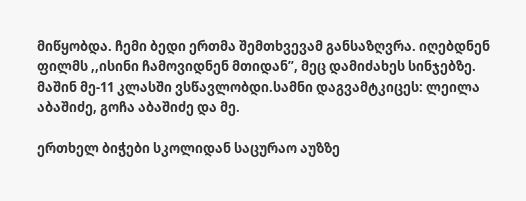მიწყობდა. ჩემი ბედი ერთმა შემთხვევამ განსაზღვრა. იღებდნენ ფილმს ,,ისინი ჩამოვიდნენ მთიდან”, მეც დამიძახეს სინჯებზე. მაშინ მე-11 კლასში ვსწავლობდი.სამნი დაგვამტკიცეს: ლეილა აბაშიძე, გოჩა აბაშიძე და მე.

ერთხელ ბიჭები სკოლიდან საცურაო აუზზე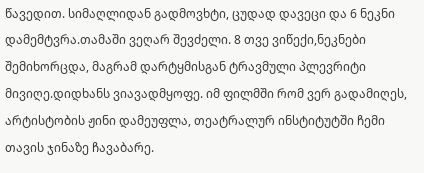წავედით. სიმაღლიდან გადმოვხტი, ცუდად დავეცი და 6 ნეკნი დამემტვრა.თამაში ვეღარ შევძელი. 8 თვე ვიწექი,ნეკნები შემიხორცდა, მაგრამ დარტყმისგან ტრავმული პლევრიტი მივიღე.დიდხანს ვიავადმყოფე. იმ ფილმში რომ ვერ გადამიღეს, არტისტობის ჟინი დამეუფლა, თეატრალურ ინსტიტუტში ჩემი თავის ჯინაზე ჩავაბარე.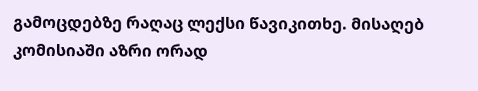გამოცდებზე რაღაც ლექსი წავიკითხე. მისაღებ კომისიაში აზრი ორად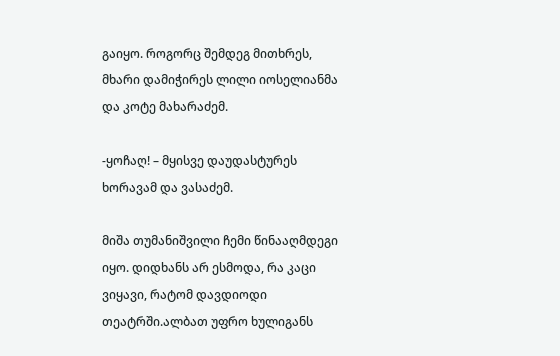გაიყო. როგორც შემდეგ მითხრეს, მხარი დამიჭირეს ლილი იოსელიანმა და კოტე მახარაძემ.

-ყოჩაღ! – მყისვე დაუდასტურეს ხორავამ და ვასაძემ.

მიშა თუმანიშვილი ჩემი წინააღმდეგი იყო. დიდხანს არ ესმოდა, რა კაცი ვიყავი, რატომ დავდიოდი თეატრში.ალბათ უფრო ხულიგანს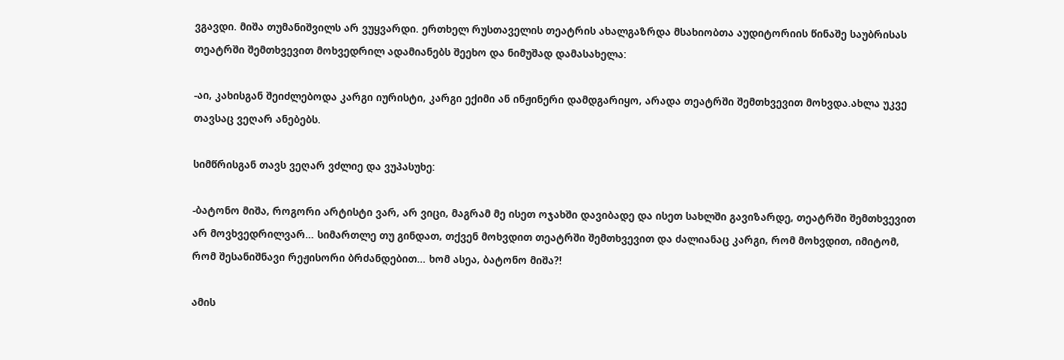ვგავდი. მიშა თუმანიშვილს არ ვუყვარდი. ერთხელ რუსთაველის თეატრის ახალგაზრდა მსახიობთა აუდიტორიის წინაშე საუბრისას თეატრში შემთხვევით მოხვედრილ ადამიანებს შეეხო და ნიმუშად დამასახელა:

-აი, კახისგან შეიძლებოდა კარგი იურისტი, კარგი ექიმი ან ინჟინერი დამდგარიყო, არადა თეატრში შემთხვევით მოხვდა.ახლა უკვე თავსაც ვეღარ ანებებს.

სიმწრისგან თავს ვეღარ ვძლიე და ვუპასუხე:

-ბატონო მიშა, როგორი არტისტი ვარ, არ ვიცი, მაგრამ მე ისეთ ოჯახში დავიბადე და ისეთ სახლში გავიზარდე, თეატრში შემთხვევით არ მოვხვედრილვარ… სიმართლე თუ გინდათ, თქვენ მოხვდით თეატრში შემთხვევით და ძალიანაც კარგი, რომ მოხვდით, იმიტომ, რომ შესანიშნავი რეჟისორი ბრძანდებით… ხომ ასეა, ბატონო მიშა?!

ამის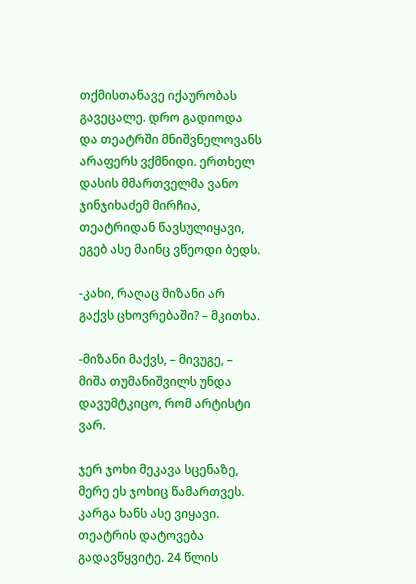თქმისთანავე იქაურობას გავეცალე. დრო გადიოდა და თეატრში მნიშვნელოვანს არაფერს ვქმნიდი. ერთხელ დასის მმართველმა ვანო ჯინჯიხაძემ მირჩია, თეატრიდან წავსულიყავი, ეგებ ასე მაინც ვწეოდი ბედს.

-კახი, რაღაც მიზანი არ გაქვს ცხოვრებაში? – მკითხა.

-მიზანი მაქვს, – მივუგე, – მიშა თუმანიშვილს უნდა დავუმტკიცო, რომ არტისტი ვარ.

ჯერ ჯოხი მეკავა სცენაზე, მერე ეს ჯოხიც წამართვეს. კარგა ხანს ასე ვიყავი. თეატრის დატოვება გადავწყვიტე. 24 წლის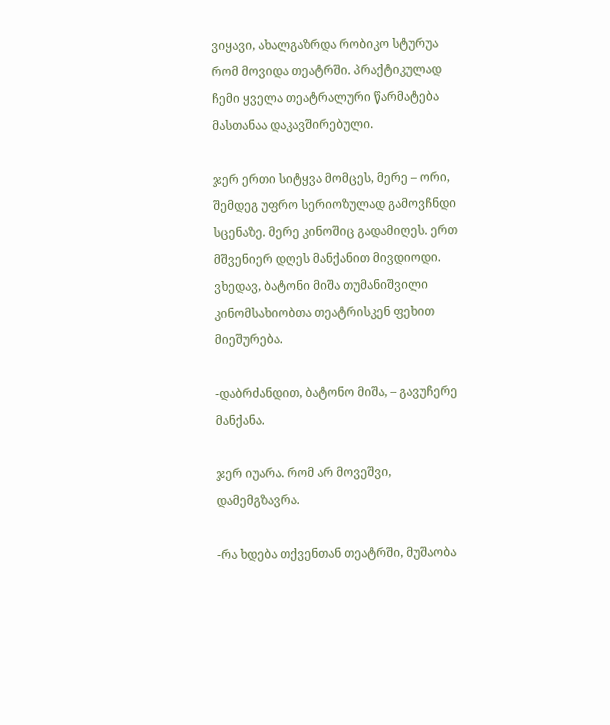ვიყავი, ახალგაზრდა რობიკო სტურუა რომ მოვიდა თეატრში. პრაქტიკულად ჩემი ყველა თეატრალური წარმატება მასთანაა დაკავშირებული.

ჯერ ერთი სიტყვა მომცეს, მერე – ორი, შემდეგ უფრო სერიოზულად გამოვჩნდი სცენაზე. მერე კინოშიც გადამიღეს. ერთ მშვენიერ დღეს მანქანით მივდიოდი. ვხედავ, ბატონი მიშა თუმანიშვილი კინომსახიობთა თეატრისკენ ფეხით მიეშურება.

-დაბრძანდით, ბატონო მიშა, – გავუჩერე მანქანა.

ჯერ იუარა. რომ არ მოვეშვი, დამემგზავრა.

-რა ხდება თქვენთან თეატრში, მუშაობა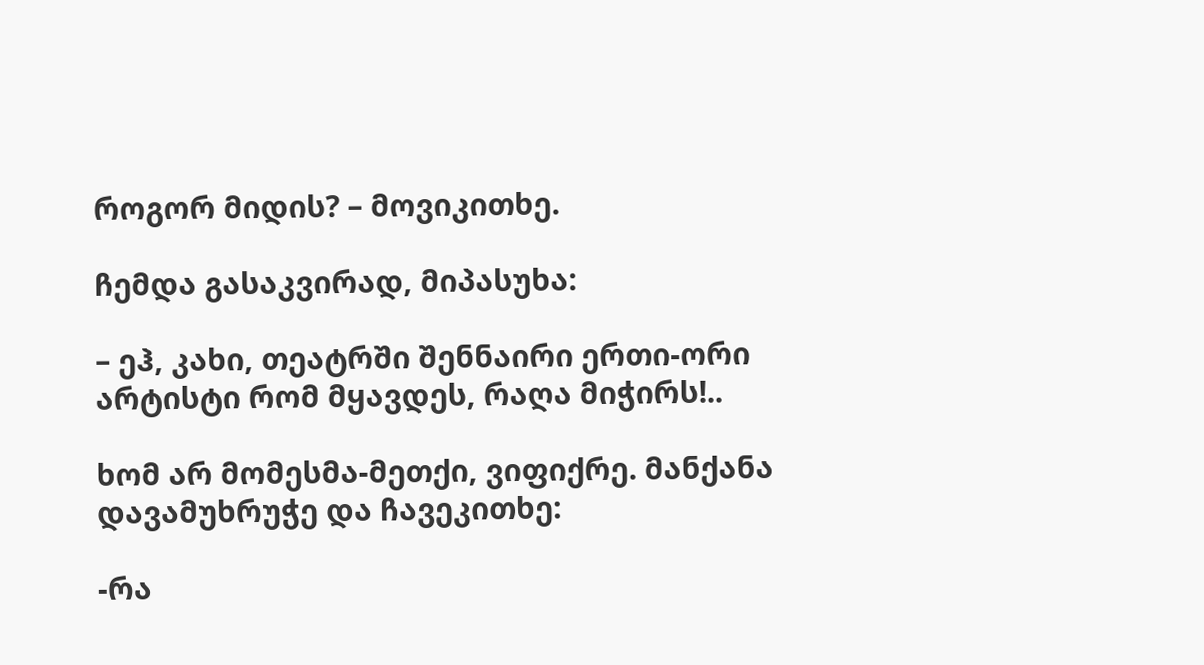როგორ მიდის? – მოვიკითხე.

ჩემდა გასაკვირად, მიპასუხა:

– ეჰ, კახი, თეატრში შენნაირი ერთი-ორი არტისტი რომ მყავდეს, რაღა მიჭირს!..

ხომ არ მომესმა-მეთქი, ვიფიქრე. მანქანა დავამუხრუჭე და ჩავეკითხე:

-რა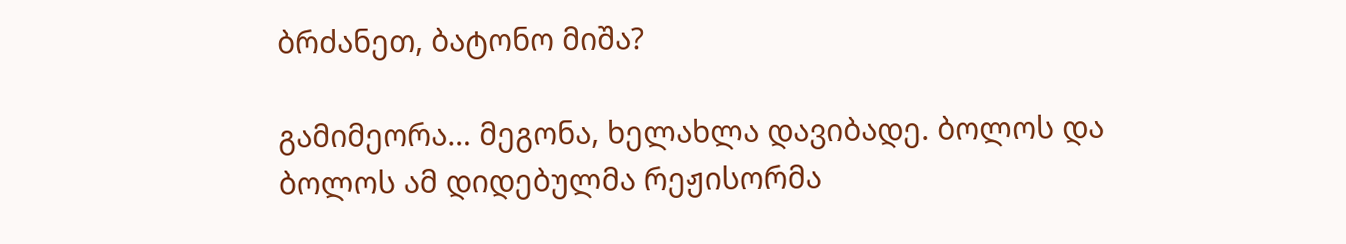ბრძანეთ, ბატონო მიშა?

გამიმეორა… მეგონა, ხელახლა დავიბადე. ბოლოს და ბოლოს ამ დიდებულმა რეჟისორმა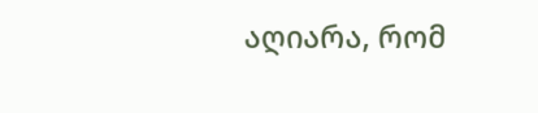აღიარა, რომ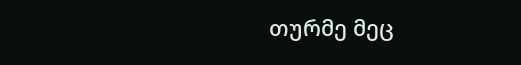თურმე მეც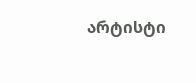არტისტი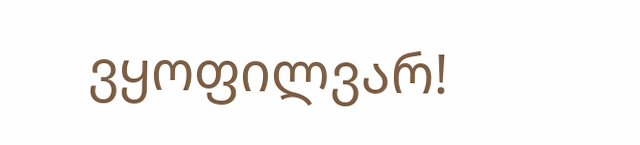ვყოფილვარ!